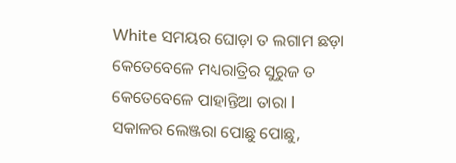White ସମୟର ଘୋଡ଼ା ତ ଲଗାମ ଛଡ଼ା
କେତେବେଳେ ମଧ୍ୟରାତ୍ରିର ସୁରୁଜ ତ
କେତେବେଳେ ପାହାନ୍ତିଆ ତାରା l
ସକାଳର ଲେଞ୍ଜରା ପୋଛୁ ପୋଛୁ,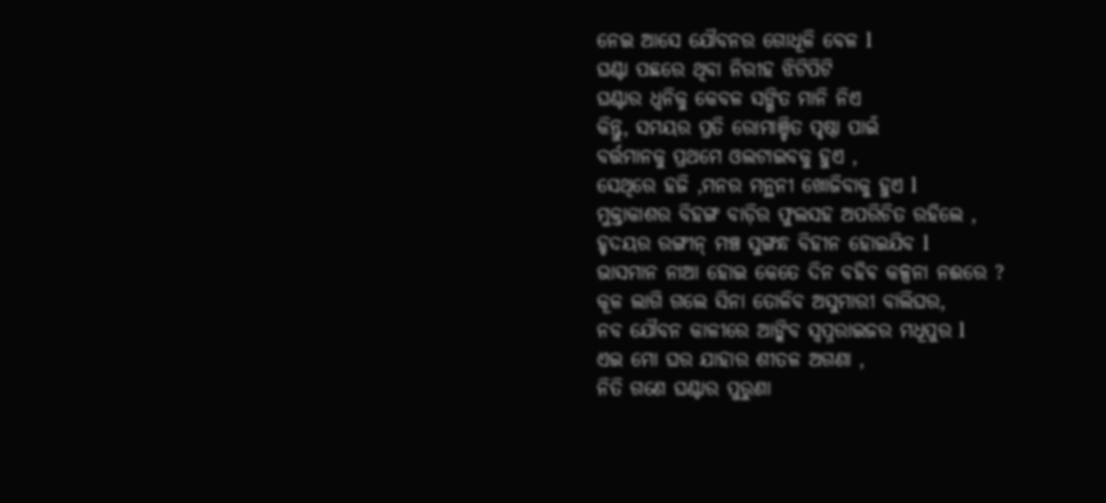ନେଇ ଆସେ ଯୌବନର ଗୋଧୂଳି ବେଳ l
ଘଣ୍ଟା ପଛରେ ଥିବା ନିରୀହ ଝିଟିପିଟି
ଘଣ୍ଟାର ଧ୍ୱନିକୁ କେବଳ ସଙ୍ଗିତ ମାନି ନିଏ
କିନ୍ତୁ, ସମୟର ପ୍ରତି ରୋମାଞ୍ଚିତ ପୃଷ୍ଠା ପାଇଁ
ବର୍ତ୍ତମାନକୁ ପ୍ରଥମେ ଓଲଟାଇବକୁ ହୁଏ ,
ସେଥିରେ ହଜି ,ମନର ମନ୍ଥନୀ ଖୋଜିବାକୁ ହୁଏ l
ମୁକ୍ତାକାଶର ବିହଙ୍ଗ ବାଡ଼ିର ଫୁଲସହ ଅପରିଚିତ ରହିଲେ ,
ହୃଦୟର ରଙ୍ଗୀନ୍ ମଞ୍ଚ ସୁଙ୍ଗନ୍ଧ ବିହୀନ ହୋଇଯିବ l
ଭାସମାନ ନାଆ ହୋଇ କେତେ ଦିନ ବହିଵ କଳ୍ପନା ନଈରେ ?
କୂଳ ଲାଗି ଗଲେ ସିନା ତୋଳିବ ଅସୁମାରୀ ବାଲିଘର,
ନବ ଯୌବନ କାଳୀରେ ଆଙ୍କିବ ସ୍ବପ୍ନରାଇଜର ମଧୂପୁର l
ଏଇ ମୋ ଘର ଯାହାର ଶୀତଳ ଅଗଣା ,
ନିତି ଗଣେ ଘଣ୍ଟାର ପୁରୁଣା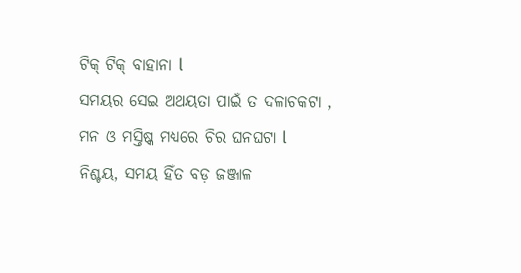ଟିକ୍ ଟିକ୍ ବାହାନା l
ସମୟର ସେଇ ଅଥୟତା ପାଇଁ ତ ଦଳାଚକଟା ,
ମନ ଓ ମସ୍ତିଷ୍କ ମଧ୍ୟରେ ଚିର ଘନଘଟା l
ନିଶ୍ଚୟ, ସମୟ ହିଁତ ବଡ଼ ଜଞ୍ଜାଳ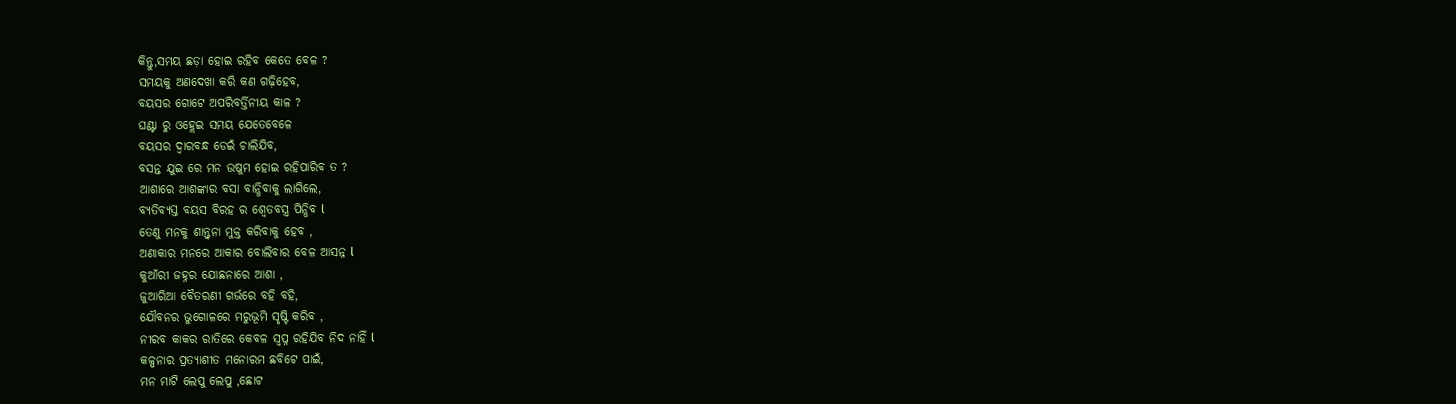କିନ୍ତୁ,ସମୟ ଛଡ଼ା ହୋଇ ରହିବ କେତେ ବେଳ ?
ସମୟକୁ ଅଣଦେଖା କରି କଣ ଗଢ଼ିହେବ,
ବୟସର ଗୋଟେ ଅପରିବର୍ତ୍ତିନୀୟ କାଳ ?
ଘଣ୍ଟା ରୁ ଓହ୍ଲେଇ ସମୟ ଯେତେବେଳେ
ବୟସର ଦ୍ୱାରବନ୍ଧ ଡେଇଁ ଚାଲିଯିବ,
ବସନ୍ତ ଯୁଇ ରେ ମନ ଉଷୁମ ହୋଇ ରହିପାରିବ ତ ?
ଆଶାରେ ଆଶଙ୍କାର ବସା ବାନ୍ଧିବାକୁ ଲାଗିଲେ,
ବ୍ୟତିବ୍ୟସ୍ତ ବୟସ ବିରହ ର ଶ୍ୱେତବସ୍ତ୍ର ପିନ୍ଧିବ l
ତେଣୁ ମନକୁ ଶାନ୍ତ୍ବନା ମୁକ୍ତ କରିବାକୁ ହେବ ,
ଅଣାକାର ମନରେ ଆକାର ବୋଲିବାର ବେଳ ଆସନ୍ନ l
କୁଆଁରୀ ଜହ୍ନର ଯୋଛନାରେ ଆଶା ,
ଜୁଆରିଆ ବୈତରଣୀ ଗର୍ଭରେ ବହି ବହି,
ଯୌବନର ଭୁଗୋଳରେ ମରୁଭୂମି ସୃଷ୍ଟି କରିବ ,
ନୀରବ କାକର ରାତିରେ କେବଳ ସ୍ଵପ୍ନ ରହିଯିବ ନିଦ ନାହିଁ l
କଳ୍ପନାର ପ୍ରତ୍ୟାଶୀତ ମନୋରମ ଛବିଟେ ପାଇଁ,
ମନ ମାଟି ଲେପୁ ଲେପୁ ,ଛୋଟ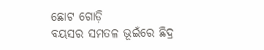ଛୋଟ ଗୋଡ଼ି
ବୟସର ସମତଳ ଭୂଇଁରେ ଛିଦ୍ର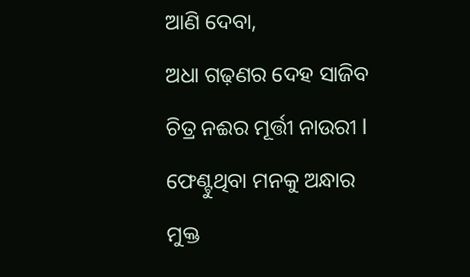ଆଣି ଦେବା,
ଅଧା ଗଢ଼ଣର ଦେହ ସାଜିବ ଚିତ୍ର ନଈର ମୂର୍ତ୍ତୀ ନାଉରୀ l
ଫେଣ୍ଟୁଥିବା ମନକୁ ଅନ୍ଧାର ମୁକ୍ତ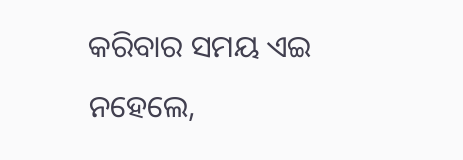କରିବାର ସମୟ ଏଇ
ନହେଲେ,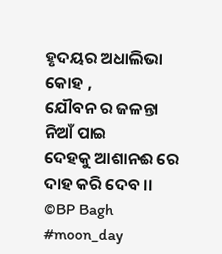ହୃଦୟର ଅଧାଲିଭା କୋହ ,
ଯୌବନ ର ଜଳନ୍ତା ନିଆଁ ପାଇ
ଦେହକୁ ଆଶାନଈ ରେ ଦାହ କରି ଦେବ ।।
©BP Bagh
#moon_day